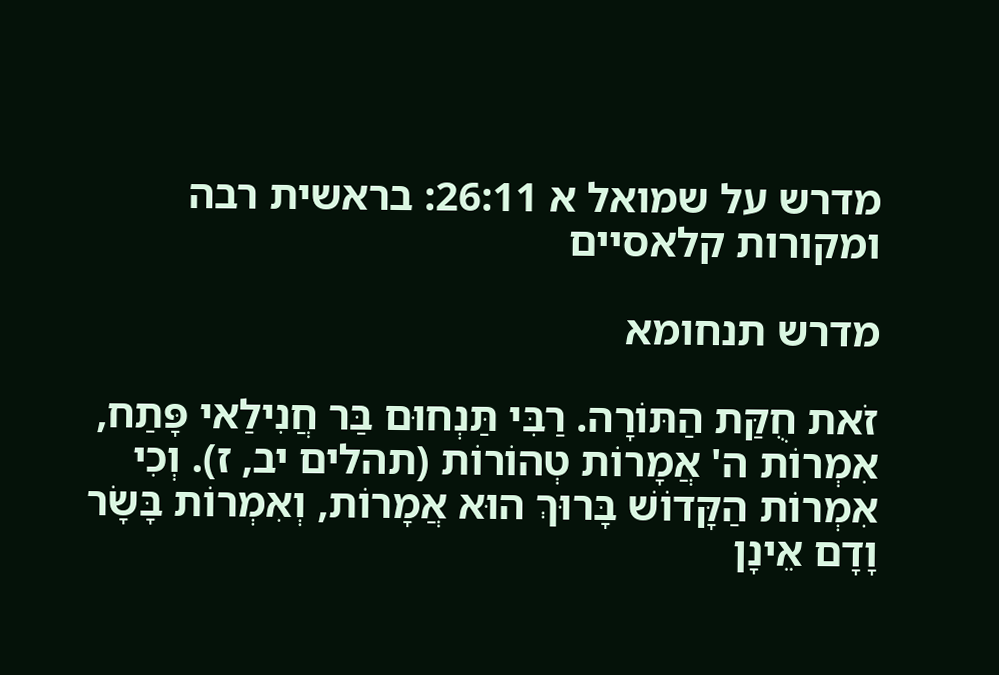מדרש על שמואל א 26:11: בראשית רבה ומקורות קלאסיים

מדרש תנחומא

זֹאת חֻקַּת הַתּוֹרָה. רַבִּי תַּנְחוּם בַּר חֲנִילַאי פָּתַח, אִמְרוֹת ה' אֲמָרוֹת טְהוֹרוֹת (תהלים יב, ז). וְכִי אִמְרוֹת הַקָּדוֹשׁ בָּרוּךְ הוּא אֲמָרוֹת, וְאִמְרוֹת בָּשָׂר וָדָם אֵינָן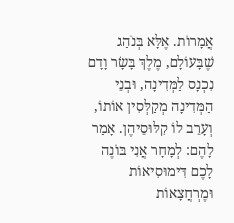אֲמָרוֹת. אֶלָּא בְּנֹהַג שֶׁבָּעוֹלָם, מֶלֶךְ בָּשָׂר וָדָם נִכְנָס לַמְּדִינָה, וּבְנֵי הַמְּדִינָה מְקַלְּסִין אוֹתוֹ, וְעָרֵב לוֹ קִלּוּסֵיהֶן. אָמַר לָהֶם: לְמָחָר אֲנִי בּוֹנֶה לָכֶם דִּימוּסִיאוֹת וּמֶרְחֲצָאוֹת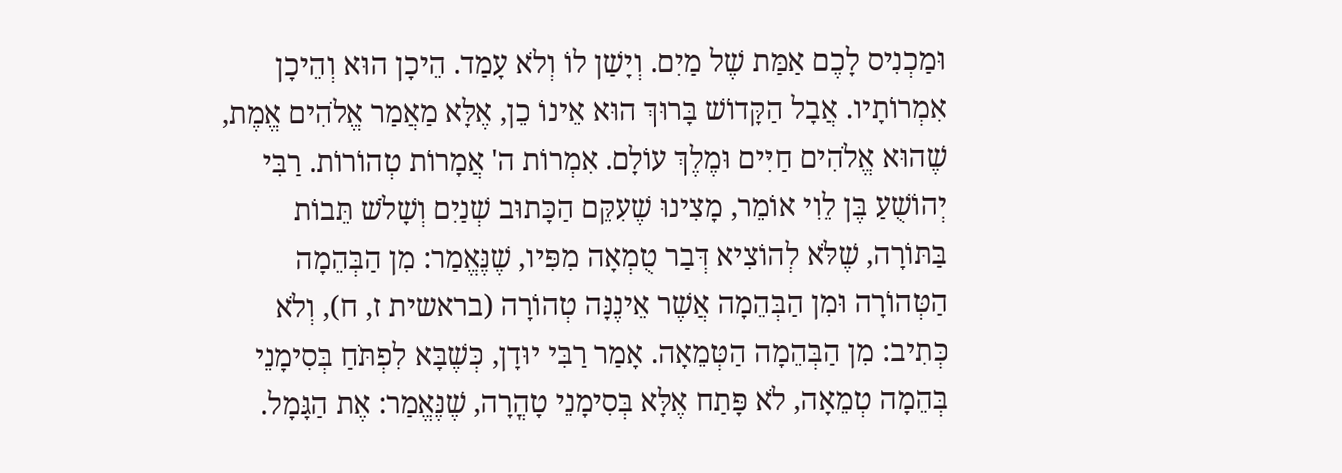וּמַכְנִיס לָכֶם אַמַּת שֶׁל מַיִם. וְיָשַׁן לוֹ וְלֹא עָמַד. הֵיכָן הוּא וְהֵיכָן אִמְרוֹתָיו. אֲבָל הַקָּדוֹשׁ בָּרוּךְ הוּא אֵינוֹ כֵן, אֶלָּא מַאֲמַר אֱלֹהִים אֱמֶת, שֶׁהוּא אֱלֹהִים חַיִּים וּמֶלֶךְ עוֹלָם. אִמְרוֹת ה' אֲמָרוֹת טְהוֹרוֹת. רַבִּי יְהוֹשֻׁעַ בֶּן לֵוִי אוֹמֵר, מָצִינוּ שֶׁעִקֵּם הַכָּתוּב שְׁנַיִם וְשָׁלֹשׁ תֵּבוֹת בַּתּוֹרָה, שֶׁלֹּא לְהוֹצִיא דְּבַר טֻמְאָה מִפִּיו, שֶׁנֶּאֱמַר: מִן הַבְּהֵמָה הַטְּהוֹרָה וּמִן הַבְּהֵמָה אֲשֶׁר אֵינֶנָּה טְהוֹרָה (בראשית ז, ח), וְלֹא כְּתִיב: מִן הַבְּהֵמָה הַטְּמֵאָה. אָמַר רַבִּי יוּדָן, כְּשֶׁבָּא לִפְתֹּחַ בְּסִימָנֵי בְּהֵמָה טְמֵאָה, לֹא פָּתַח אֶלָּא בְּסִימָנֵי טָהֳרָה, שֶׁנֶּאֱמַר: אֶת הַגָּמָל.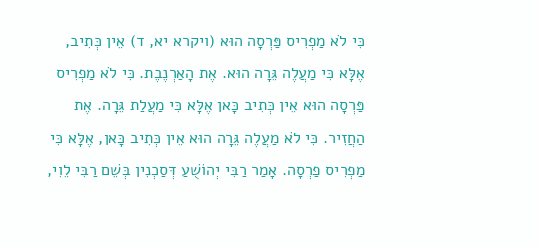כִּי לֹא מַפְרִיס פַּרְסָה הוּא (ויקרא יא, ד) אֵין כְּתִיב, אֶלָּא כִּי מַעֲלֶה גֵּרָה הוּא. אֶת הָאַרְנֶבֶת. כִּי לֹא מַפְרִיס פַּרְסָה הוּא אֵין כְּתִיב כָּאן אֶלָּא כִּי מַעֲלַת גֵּרָה. אֶת הַחֲזִיר. כִּי לֹא מַעֲלֶה גֵּרָה הוּא אֵין כְּתִיב כָּאן, אֶלָּא כִּי מַפְרִיס פַרְסָה. אָמַר רַבִּי יְהוֹשֻׁעַ דְּסַכְנִין בְּשֵׁם רַבִּי לֵוִי,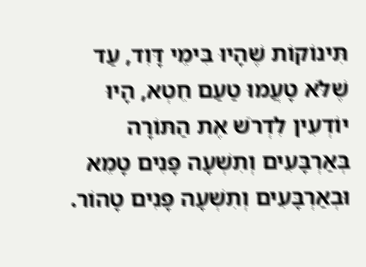תִּינוֹקוֹת שֶׁהָיוּ בִּימֵי דָּוִד, עַד שֶׁלֹּא טָעֲמוּ טַעַם חֵטְא, הָיוּ יוֹדְעִין לִדְרֹשׁ אֶת הַתּוֹרָה בְּאַרְבָּעִים וְתִשְׁעָה פָּנִים טָמֵא וּבְאַרְבָּעִים וְתִשְׁעָה פָּנִים טָהוֹר.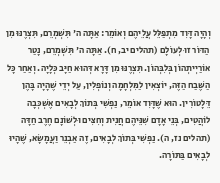וְהָיָה דָּוִד מִתְפַּלֵּל עֲלֵיהֶם וְאוֹמֵר: אַתָּה ה' תִּשְׁמְרֵם, תִּצְרֶנּוּ מִן הַדּוֹר זוּ לְעוֹלָם (תהלים יב, ח). אַתָּה ה' תִּשְׁמְרֵם, נָטַר אוֹרַיְיתְהוֹן בְּלִבְּהוֹן. תִּצְרֶנּוּ מִן דָּרָא דְּהוּא חַיָּב כְּלָיָה. וְאַחַר כָּל הַשֶּׁבַח הַזֶּה, יוֹצְאִין לַמִּלְחָמָה וְנוֹפְלִין, עַל יְדֵי שֶׁהָיָה בָּהֶן דֵּלָטוֹרִין. הוּא שֶׁדָּוִד אוֹמֵר, נַפְשִׁי בְּתוֹךְ לְבָאִים אֶשְׁכְּבָה לוֹהֲטִים, בְּנֵי אָדָם שִׁנֵּיהֶם חֲנִית וְחִצִּים וּלְשׁוֹנָם חֶרֶב חַדָּה (תהלים נז, ה). נַפְשִׁי בְּתוֹךְ לְבָאִים, זֶה אַבְנֵר וַעֲמָשָׂא, שֶׁהָיוּ לְבָאִים בַּתּוֹרָה.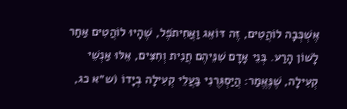אֶשְׁכְּבָה לוֹהֲטִים, זֶה דּוֹאֵג וַאֲחִיתֹפֶל, שֶׁהָיוּ לוֹהֲטִים אַחַר לָשׁוֹן הָרַע. בְּנֵי אָדָם שִׁנֵּיהֶם חֲנִית וְחִצִּים, אֵלּוּ אַנְשֵׁי קְעִילָה, שֶׁנֶּאֱמַר: הֲיַסְגִּרֻנִי בַּעֲלֵי קְעִילָה בְיָדוֹ (ש״א כג,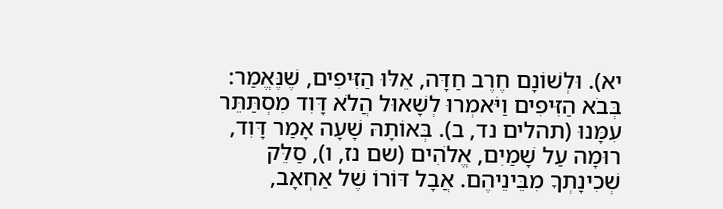יא). וּלְשׁוֹנָם חֶרֶב חַדָּה, אֵלּוּ הַזִּיפִים, שֶׁנֶּאֱמַר: בְּבֹא הַזִּיפִים וַיֹּאמְרוּ לְשָׁאוּל הֲלֹא דָּוִד מִסְתַּתֵּר עִמָּנוּ (תהלים נד, ב). בְּאוֹתָהּ שָׁעָה אָמַר דָּוִד, רוּמָה עַל שָׁמַיִם, אֱלֹהִים (שם נז, ו), סַלֵּק שְׁכִינָתְךָ מִבֵּינֵיהֶם. אֲבָל דּוֹרוֹ שֶׁל אַחְאָב,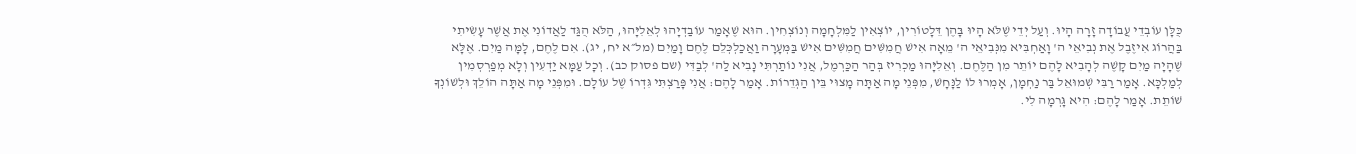כֻּלָּן עוֹבְדֵי עֲבוֹדָה זָרָה הָיוּ. וְעַל יְדֵי שֶׁלֹּא הָיוּ בָּהֶן דֵּלָטוֹרִין, יוֹצְאִין לַמִּלְחָמָה וְנוֹצְחִין. הוּא שֶׁאָמַר עוֹבַדְיָהוּ לְאֵלִיָּהוּ, הַלֹּא הֻגַּד לַאֲדוֹנִי אֶת אֲשֶׁר עָשִׂיתִי בַּהֲרוֹג אִיזֶבֶל אֶת נְבִיאֵי ה' וָאַחְבִּיא מִנְּבִיאֵי ה' מֵאָה אִישׁ חֲמִשִּׁים חֲמִשִּׁים אִישׁ בַּמְּעָרָה וַאֲכַלְכְּלֵם לֶחֶם וָמַיִם (מל״א יח, יג). אִם לֶחֶם, לָמָּה מַיִם. אֶלָּא שֶׁהָיָה מַיִם קָשֶׁה לְהָבִיא לָהֶם יוֹתֵר מִן הַלֶּחֶם. וְאֵלִיָּהוּ מַכְרִיז בְּהַר הַכַּרְמֶל, אֲנִי נוֹתַרְתִּי נָבִיא לַה' לְבַדִּי (שם פסוק כב). וְכָל עַמָּא יַדְעִין וְלָא מְפַרְסְמִין לְמַלְכָּא. אָמַר רַבִּי שְׁמוּאֵל בַּר נַחְמָן, אָמְרוּ לוֹ לַנָּחָשׁ, מִפְּנֵי מָה אַתָּה מָצוּי בֵּין הַגְּדֵרוֹת. אָמַר לָהֶם: אֲנִי פָּרַצְתִּי גִּדְרוֹ שֶׁל עוֹלָם. וּמִפְּנֵי מָה אַתָּה הוֹלֵךְ וּלְשׁוֹנְךָ שׁוֹתֵת. אָמַר לָהֶם: הִיא גָּרְמָה לִי.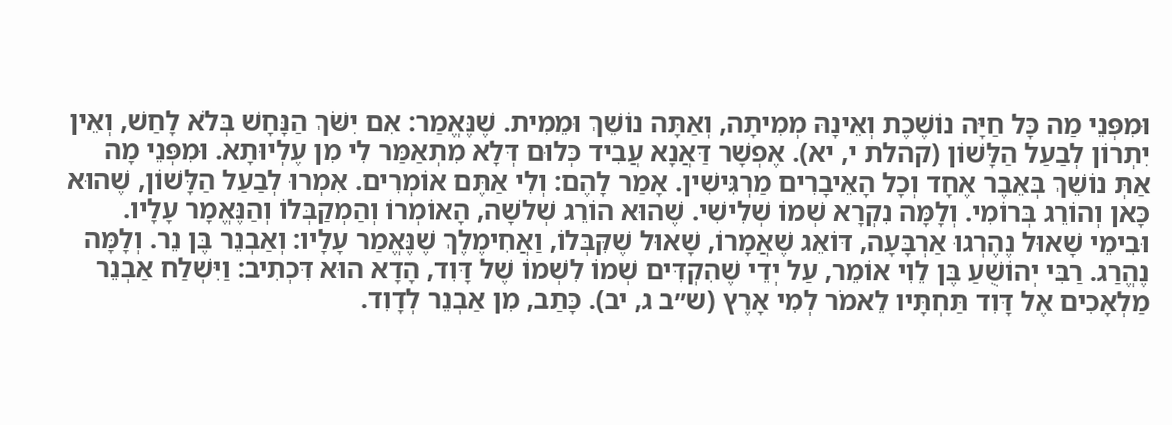וּמִפְּנֵי מַה כָּל חַיָּה נוֹשֶׁכֶת וְאֵינָהּ מְמִיתָה, וְאַתָּה נוֹשֵׁךְ וּמֵמִית. שֶׁנֶּאֱמַר: אִם יִשֹּׁךְ הַנָּחָשׁ בְּלֹא לָחַשׁ, וְאֵין יִתְרוֹן לְבַעַל הַלָּשׁוֹן (קהלת י, יא). אֶפְשָׁר דַּאֲנָא עֲבִיד כְּלוּם דְּלָא מִתְאַמַּר לִי מִן עֶלְיוּתָא. וּמִפְּנֵי מָה אַתְּ נוֹשֵׁךְ בְּאֵבֶר אֶחָד וְכָל הָאֵיבָרִים מַרְגִּישִׁין. אָמַר לָהֶם: וְלִי אַתֶּם אוֹמְרִים. אִמְרוּ לְבַעַל הַלָּשׁוֹן, שֶׁהוּא כָּאן וְהוֹרֵג בְּרוֹמִי. וְלָמָּה נִקְרָא שְׁמוֹ שְׁלִישִׁי. שֶׁהוּא הוֹרֵג שְׁלֹשָה, הָאוֹמְרוֹ וְהַמְקַבְּלוֹ וְהַנֶּאֱמָר עָלָיו. וּבִימֵי שָׁאוּל נֶהֶרְגוּ אַרְבָּעָה, דּוֹאֵג שֶׁאֲמָרוֹ, שָׁאוּל שֶׁקִּבְּלוֹ, וַאֲחִימֶלֶךְ שֶׁנֶּאֱמַר עָלָיו: וְאַבְנֵר בֶּן נֵר. וְלָמָּה נֶהֱרַג. רַבִּי יְהוֹשֻׁעַ בֶּן לֵוִי אוֹמֵר, עַל יְדֵי שֶׁהִקְדִּים שְׁמוֹ לִשְׁמוֹ שֶׁל דָּוִד, הָדָא הוּא דִּכְתִיב: וַיִּשְׁלַח אַבְנֵר מַלְאָכִים אֶל דָּוִד תַּחְתָּיו לֵאמֹר לְמִי אָרֶץ (ש״ב ג, יב). כָּתַב, מִן אַבְנֵר לְדָוִד.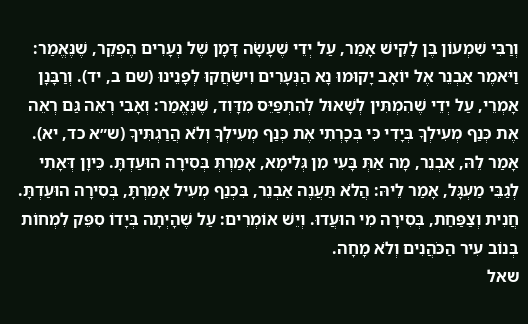וְרַבִּי שִׁמְעוֹן בֶּן לָקִישׁ אָמַר, עַל יְדֵי שֶׁעָשָׂה דָּמָן שֶׁל נְעָרִים הֶפְקֵר, שֶׁנֶּאֱמַר: וַיֹּאמֶר אַבְנֵר אֶל יוֹאָב יָקוּמוּ נָא הַנְּעָרִים וִישַׂחֲקוּ לְפָנֵינוּ (שם ב, יד). וְרַבָּנָן אָמְרֵי, עַל יְדֵי שֶׁהִמְתִּין לְשָׁאוּל לְהִתְפַּיֵּס מִדָּוִד, שֶׁנֶּאֱמַר: וְאָבִי רְאֵה גַּם רְאֵה אֶת כְּנַף מְעִילְךָ בְּיָדִי כִּי בְּכָרְתִי אֶת כְּנַף מְעִילְךָ וְלֹא הֲרַגְתִּיךָ (ש״א כד, יא). אָמַר לֵהּ, אַבְנֵר, מָה אַתְּ בָּעִי מִן גְּלִימָא, אָמַרְתְּ בְּסִירָה הוּעַדְתָּ. כֵּיוָן דְּאָתִי לְגַבֵּי מַעְגָּל, אָמַר לֵיהּ: הֲלֹא תַּעֲנֶה אַבְנֵר, בִּכְנַף מְעִיל אָמַרְתָּ, בְּסִירָה הוּעַדְתָּ. חֲנִית וְצַפַּחַת, בְּסִירָה מִי הוּעֲדוּ. וְיֵשׁ אוֹמְרִים: עַל שֶׁהָיְתָה בְּיָדוֹ סִפֵּק לִמְחוֹת בְּנוֹב עִיר הַכֹּהֲנִים וְלֹא מָחָה.
שאל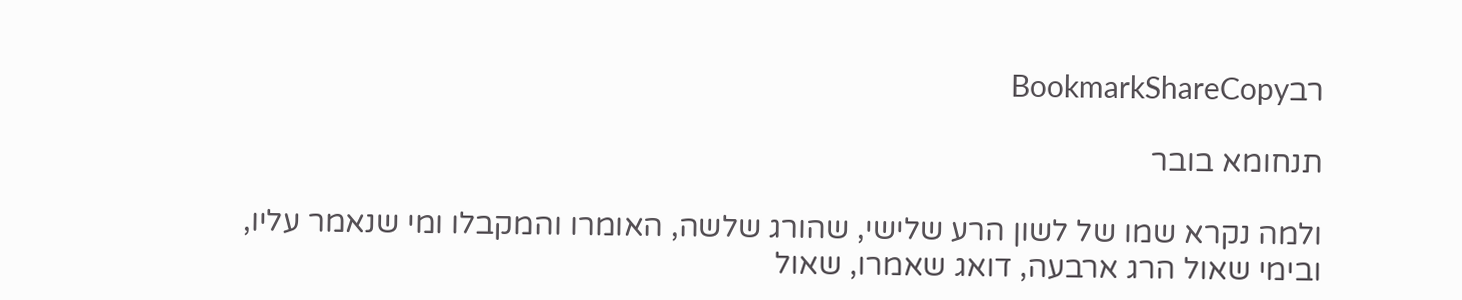רבBookmarkShareCopy

תנחומא בובר

ולמה נקרא שמו של לשון הרע שלישי, שהורג שלשה, האומרו והמקבלו ומי שנאמר עליו, ובימי שאול הרג ארבעה, דואג שאמרו, שאול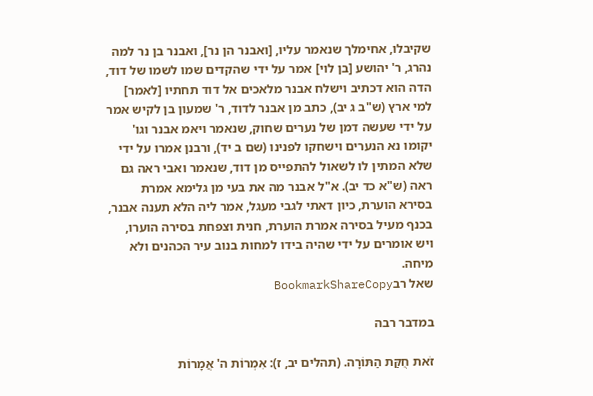שקיבלו, אחימלך שנאמר עליו, [ואבנר הן נר], ואבנר בן נר למה נהרג, ר' יהושע [בן לוי] אמר על ידי שהקדים שמו לשמו של דוד, הדה הוא דכתיב וישלח אבנר מלאכים אל דוד תחתיו [לאמר] למי ארץ (ש"ב ג יב), כתב מן אבנר לדוד, ר' שמעון בן לקיש אמר על ידי שעשה דמן של נערים שחוק, שנאמר ויאמ אבנר וגו' יקומו נא הנערים וישחקו לפנינו (שם ב יד), ורבנן אמרו על ידי שלא המתין לו לשאול להתפייס מן דוד, שנאמר ואבי ראה גם ראה (ש"א כד יב). א"ל אבנר מה את בעי מן גלימא אמרת בסירא הוערת, כיון דאתי לגבי מעגל, אמר ליה הלא תענה אבנר, בכנף מעיל בסירה אמרת הוערת, חנית וצפחת בסירה הוערו, ויש אומרים על ידי שהיה בידו למחות בנוב עיר הכהנים ולא מיחה.
שאל רבBookmarkShareCopy

במדבר רבה

זֹאת חֻקַּת הַתּוֹרָה. (תהלים יב, ז): אִמְרוֹת ה' אֲמָרוֹת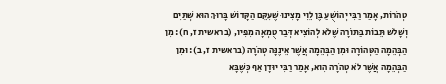טְהֹרוֹת, אָמַר רַבִּי יְהוֹשֻׁעַ בֶּן לֵוִי מָצִינוּ שֶׁעִקֵּם הַקָּדוֹשׁ בָּרוּךְ הוּא שְׁתַּיִם וְשָׁלשׁ תֵּבוֹת בַּתּוֹרָה שֶׁלֹא לְהוֹצִיא דְּבַר טֻמְאָה מִפִּיו, (בראשית ז, ח): מִן הַבְּהֵמָה הַטְּהוֹרָה וּמִן הַבְּהֵמָה אֲשֶׁר אֵינֶנָּה טְהֹרָה (בראשית ז, ב): וּמִן הַבְּהֵמָה אֲשֶׁר לֹא טְהֹרָה הִוא, אָמַר רַבִּי יוּדָן אַף כְּשֶׁבָּא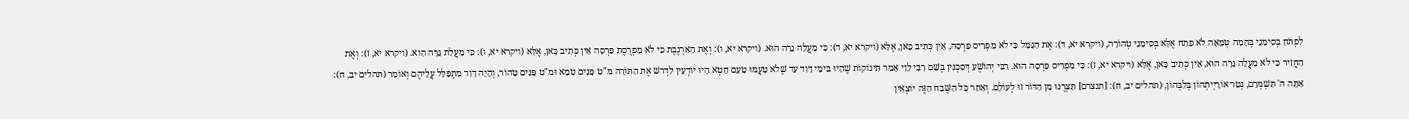לִפְתֹּחַ בְּסִימָנֵי בְּהֵמָה טְמֵאָה לֹא פָתַח אֶלָּא בְּסִימָנֵי טְהוֹרָה, (ויקרא יא, ד): אֶת הַגָּמָל כִּי לֹא מַפְרִיס פַּרְסָה, אֵין כְּתִיב כָּאן, אֶלָּא (ויקרא יא, ד): כִּי מַעֲלֵה גֵרָה הוּא. (ויקרא יא, ו): וְאֶת הָאַרְנֶבֶת כִּי לֹא מַפְרֶסֶת פַּרְסָה אֵין כְּתִיב כָּאן, אֶלָּא (ויקרא יא, ו): כִּי מַעֲלַת גֵּרָה הִוא. (ויקרא יא, ז): וְאֶת הַחֲזִיר כִּי לֹא מַעֲלֵה גֵרָה הוּא, אֵין כְּתִיב כָּאן, אֶלָּא (ויקרא יא, ז): כִּי מַפְרִיס פַּרְסָה הוּא. רַבִּי יְהוֹשֻׁעַ דְּסִכְנִין בְּשֵׁם רַבִּי לֵוִי אָמַר תִּינוֹקוֹת שֶׁהָיוּ בִּימֵי דָוִד עַד שֶׁלֹא טָעֲמוּ טַעַם חֵטְא הָיוּ יוֹדְעִין לִדְרשׁ אֶת הַתּוֹרָה מ"ט פָּנִים טָמֵא וּמ"ט פָּנִים טָהוֹר, וְהָיָה דָוִד מִתְפַּלֵּל עֲלֵיהֶם וְאוֹמֵר (תהלים יב, ח): אַתָּה ה' תִּשְׁמְרֵם, נְטַר אוֹרָיְיתְהוֹן בְּלִבְּהוֹן, (תהלים יב, ח): [תנצרם] תִּצְּרֶנּוּ מִן הַדּוֹר זוּ לְעוֹלָם. וְאַחַר כָּל הַשֶּׁבַח הַזֶּה יוֹצְאִין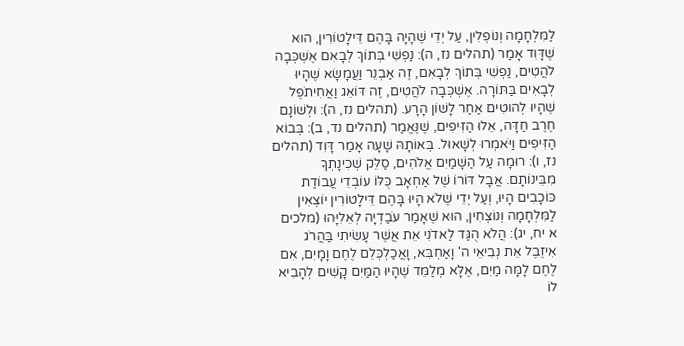לַמִּלְחָמָה וְנוֹפְלִין, עַל יְדֵי שֶׁהָיָה בָּהֶם דֵּילָטוֹרִין, הוּא שֶׁדָּוִד אָמַר (תהלים נז, ה): נַפְשִׁי בְּתוֹךְ לְבָאִם אֶשְׁכְּבָה לֹהֲטִים, נַפְשִׁי בְּתוֹךְ לְבָאִם, זֶה אַבְנֵר וַעֲמָשָׂא שֶׁהָיוּ לְבָאִים בַּתּוֹרָה. אֶשְׁכְּבָה לֹהֲטִים, זֶה דּוֹאֵג וַאֲחִיתֹפֶל שֶׁהָיוּ לְהוּטִים אַחַר לָשׁוֹן הָרָע. (תהלים נז, ה): וּלְשׁוֹנָם חֶרֶב חַדָּה, אֵלוּ הַזִּיפִים, שֶׁנֶּאֱמַר (תהלים נד, ב): בְּבוֹא הַזִּיפִים וַיֹּאמְרוּ לְשָׁאוּל. בְּאוֹתָהּ שָׁעָה אָמַר דָּוִד (תהלים נז, ו): רוּמָה עַל הַשָּׁמַיִם אֱלֹהִים, סַלֵּק שְׁכִינָתְךָ מִבֵּינוֹתָם. אֲבָל דּוֹרוֹ שֶׁל אַחְאָב כֻּלּוֹ עוֹבְדֵי עֲבוֹדַת כּוֹכָבִים הָיוּ, וְעַל יְדֵי שֶׁלֹא הָיוּ בָּהֶם דֵּילָטוֹרִין יוֹצְאִין לַמִּלְחָמָה וְנוֹצְחִין, הוּא שֶׁאָמַר עֹבַדְיָה לְאֵלִיָּהוּ (מלכים א יח, יג): הֲלֹא הֻגַּד לַאדֹנִי אֵת אֲשֶׁר עָשִׂיתִי בַּהֲרֹג אִיזֶבֶל אֵת נְבִיאֵי ה' וָאַחְבִּא, וָאֲכַלְכְּלֵם לֶחֶם וָמָיִם, אִם לֶחֶם לָמָּה מַיִם, אֶלָּא מְלַמֵּד שֶׁהָיוּ הַמַּיִם קָשִׁים לְהָבִיא לוֹ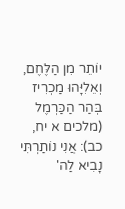יוֹתֵר מִן הַלֶּחֶם, וְאֵלִיָּהוּ מַכְרִיז בְּהַר הַכַּרְמֶל (מלכים א יח, כב): אֲנִי נוֹתַרְתִּי נָבִיא לַה'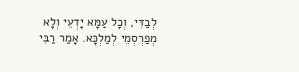לְבַדִּי, וְכָל עַמָּא יָדְעֵי וְלָא מְפַרְסְמֵי לְמַלְכָּא. אָמַר רַבִּי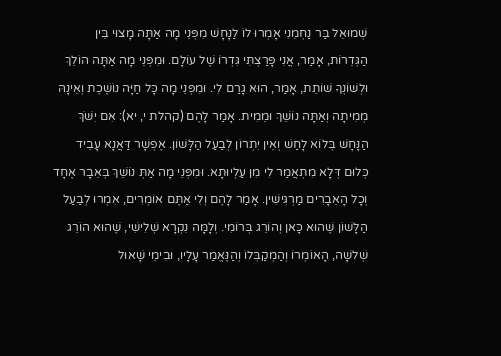שְׁמוּאֵל בַּר נַחְמֵנִי אָמְרוּ לוֹ לַנָּחָשׁ מִפְּנֵי מָה אַתָּה מָצוּי בֵּין הַגְּדֵרוֹת, אָמַר, אֲנִי פָּרַצְתִּי גִּדְרוֹ שֶׁל עוֹלָם. וּמִפְּנֵי מָה אַתָּה הוֹלֵךְ וּלְשׁוֹנְךָ שׁוֹתֵת, אָמַר, הוּא גָרַם לִי. וּמִפְּנֵי מָה כָּל חַיָּה נוֹשֶׁכֶת וְאֵינָהּ מְמִיתָה וְאַתָּה נוֹשֵׁךְ וּמֵמִית. אָמַר לָהֶם (קהלת י, יא): אִם יִשֹּׁךְ הַנָּחָשׁ בְּלוֹא לָחַשׁ וְאֵין יִתְרוֹן לְבַעַל הַלָּשׁוֹן. אֶפְשָׁר דַּאֲנָא עָבֵיד כְּלוּם דְּלָא מִתְאֲמַר לִי מִן עַלְיוּתָא. וּמִפְּנֵי מָה אַתְּ נוֹשֵׁךְ בְּאֵבָר אֶחָד וְכָל הָאֵבָרִים מַרְגִּישִׁין. אָמַר לָהֶם וְלִי אַתֶּם אוֹמְרִים, אִמְרוּ לְבַעַל הַלָּשׁוֹן שֶׁהוּא כָּאן וְהוֹרֵג בְּרוֹמִי. וְלָמָּה נִקְרָא שְׁלִישִׁי, שֶׁהוּא הוֹרֵג שְׁלשָׁה, הָאוֹמְרוֹ וְהַמְקַבְּלוֹ וְהַנֶּאֱמַר עָלָיו, וּבִימֵי שָׁאוּל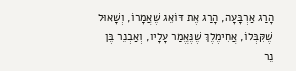הָרַג אַרְבָּעָה, הָרַג אֶת דּוֹאֵג שֶׁאֲמָרוֹ, וְשָׁאוּל שֶׁקִּבְּלוֹ, אֲחִימֶלֶךְ שֶׁנֶּאֱמַר עָלָיו, וְאַבְנֵר בֶּן נֵר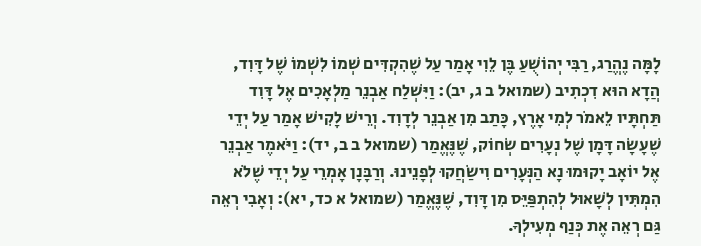לָמָּה נֶהֱרַג, רַבִּי יְהוֹשֻׁעַ בֶּן לֵוִי אָמַר עַל שֶׁהִקְדִּים שְׁמוֹ לִשְׁמוֹ שֶׁל דָּוִד, הֲדָא הוּא דִכְתִיב (שמואל ב ג, יב): וַיִּשְׁלַח אַבְנֵר מַלְאָכִים אֶל דָּוִד תַּחְתָּיו לֵאמֹר לְמִי אָרֶץ, כָּתַב מִן אַבְנֵר לְדָוִד. וְרֵישׁ לָקִישׁ אָמַר עַל יְדֵי שֶׁעָשָׂה דָּמָן שֶׁל נְעָרִים שְׂחוֹק, שֶׁנֶּאֱמַר (שמואל ב ב, יד): וַיֹּאמֶר אַבְנֵר אֶל יוֹאָב יָקוּמוּ נָא הַנְּעָרִים וִישַׂחֲקוּ לְפָנֵינוּ. וְרַבָּנָן אָמְרֵי עַל יְדֵי שֶׁלֹא הִמְתִּין לְשָׁאוּל לְהִתְפַּיֵּס מִן דָּוִד, שֶׁנֶּאֱמַר (שמואל א כד, יא): וְאָבִי רְאֵה גַּם רְאֵה אֶת כְּנַף מְעִילְךָ.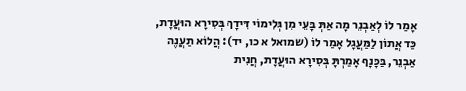אָמַר לוֹ לְאַבְנֵר מָה אַתְּ בָּעֵי מִן גְּלִימוֹי דִּידָךְ בְּסִירָא הוּעֲדָת, כַּד אֲתוֹן לַמַּעֲגָל אָמַר לוֹ (שמואל א כו, יד): הֲלוֹא תַעֲנֶה אַבְנֵר, בַּכָּנָף אָמַרְתָּ בְּסִירָא הוּעֲדָת, חֲנִית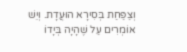וְצַפַּחַת בְּסִירָא הוּעֲדָת. וְיֵשׁ אוֹמְרִים עַל שֶׁהָיָה בְּיָדוֹ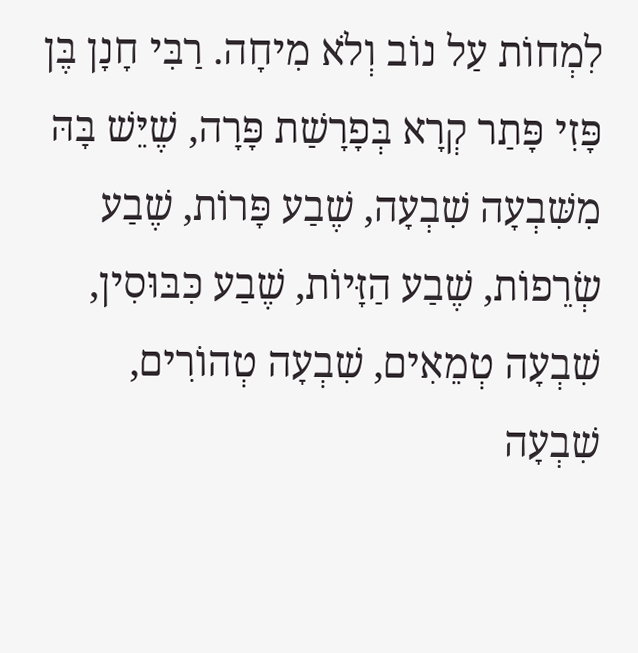לִמְחוֹת עַל נוֹב וְלֹא מִיחָה. רַבִּי חָנָן בֶּן פָּזִי פָּתַר קְרָא בְּפָרָשַׁת פָּרָה, שֶׁיֵּשׁ בָּהּ מִשִּׁבְעָה שִׁבְעָה, שֶׁבַע פָּרוֹת, שֶׁבַע שְׂרֵפוֹת, שֶׁבַע הַזָּיוֹת, שֶׁבַע כִּבּוּסִין, שִׁבְעָה טְמֵאִים, שִׁבְעָה טְהוֹרִים, שִׁבְעָה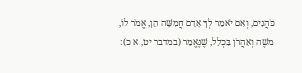כֹּהֲנִים, וְאִם יֹאמַר לְךָ אָדָם חֲמִשָּׁה הֵן, אֱמֹר לוֹ, משֶׁה וְאַהֲרֹן בִּכְלַל, שֶׁנֶּאֱמַר (במדבר יט, א כ):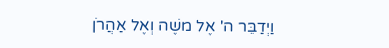וַיְדַבֵּר ה' אֶל משֶׁה וְאֶל אַהֲרֹן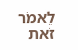לֵאמֹר זֹאת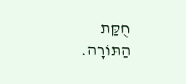חֻקַּת הַתּוֹרָה.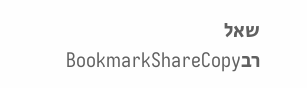שאל רבBookmarkShareCopy